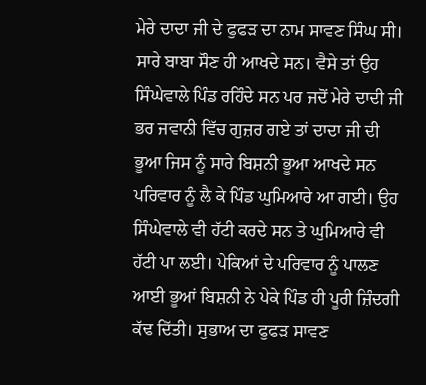ਮੇਰੇ ਦਾਦਾ ਜੀ ਦੇ ਫੁਫੜ ਦਾ ਨਾਮ ਸਾਵਣ ਸਿੰਘ ਸੀ। ਸਾਰੇ ਬਾਬਾ ਸੌਣ ਹੀ ਆਖਦੇ ਸਨ। ਵੈਸੇ ਤਾਂ ਉਹ ਸਿੰਘੇਵਾਲੇ ਪਿੰਡ ਰਹਿੰਦੇ ਸਨ ਪਰ ਜਦੋਂ ਮੇਰੇ ਦਾਦੀ ਜੀ ਭਰ ਜਵਾਨੀ ਵਿੱਚ ਗੁਜ਼ਰ ਗਏ ਤਾਂ ਦਾਦਾ ਜੀ ਦੀ ਭੂਆ ਜਿਸ ਨੂੰ ਸਾਰੇ ਬਿਸ਼ਨੀ ਭੂਆ ਆਖਦੇ ਸਨ ਪਰਿਵਾਰ ਨੂੰ ਲੈ ਕੇ ਪਿੰਡ ਘੁਮਿਆਰੇ ਆ ਗਈ। ਉਹ ਸਿੰਘੇਵਾਲੇ ਵੀ ਹੱਟੀ ਕਰਦੇ ਸਨ ਤੇ ਘੁਮਿਆਰੇ ਵੀ ਹੱਟੀ ਪਾ ਲਈ। ਪੇਕਿਆਂ ਦੇ ਪਰਿਵਾਰ ਨੂੰ ਪਾਲਣ ਆਈ ਭੂਆਂ ਬਿਸ਼ਨੀ ਨੇ ਪੇਕੇ ਪਿੰਡ ਹੀ ਪੂਰੀ ਜ਼ਿੰਦਗੀ ਕੱਢ ਦਿੱਤੀ। ਸੁਭਾਅ ਦਾ ਫੁਫੜ ਸਾਵਣ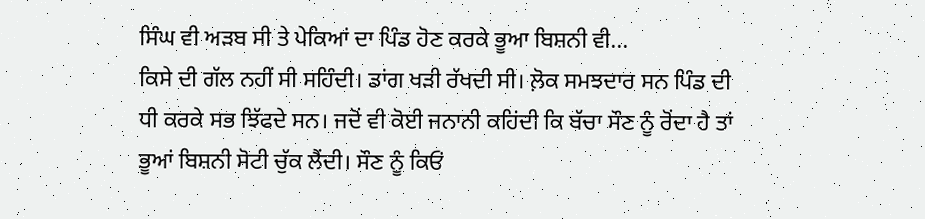ਸਿੰਘ ਵੀ ਅੜਬ ਸੀ ਤੇ ਪੇਕਿਆਂ ਦਾ ਪਿੰਡ ਹੋਣ ਕਰਕੇ ਭੂਆ ਬਿਸ਼ਨੀ ਵੀ...
ਕਿਸੇ ਦੀ ਗੱਲ ਨਹੀਂ ਸੀ ਸਹਿੰਦੀ। ਡਾਂਗ ਖੜੀ ਰੱਖਦੀ ਸੀ। ਲ਼ੋਕ ਸਮਝਦਾਰ ਸਨ ਪਿੰਡ ਦੀ ਧੀ ਕਰਕੇ ਸਭ ਝਿੱਫਦੇ ਸਨ। ਜਦੋਂ ਵੀ ਕੋਈ ਜਨਾਨੀ ਕਹਿਂਦੀ ਕਿ ਬੱਚਾ ਸੌਣ ਨੂੰ ਰੋਂਦਾ ਹੈ ਤਾਂ ਭੂਆਂ ਬਿਸ਼ਨੀ ਸੋਟੀ ਚੁੱਕ ਲੈਂਦੀ। ਸੌਣ ਨੂੰ ਕਿਓਂ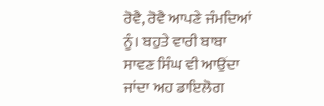ਰੋਵੈ, ਰੋਵੈ ਆਪਣੇ ਜੰਮਦਿਆਂ ਨੂੰ। ਬਹੁਤੇ ਵਾਰੀ ਬਾਬਾ ਸਾਵਣ ਸਿੰਘ ਵੀ ਆਉਂਦਾ ਜਾਂਦਾ ਅਹ ਡਾਇਲੋਗ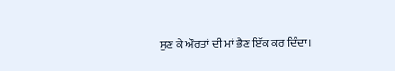ਸੁਣ ਕੇ ਔਰਤਾਂ ਦੀ ਮਾਂ ਭੈਣ ਇੱਕ ਕਰ ਦਿੰਦਾ।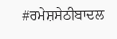#ਰਮੇਸ਼ਸੇਠੀਬਾਦਲ